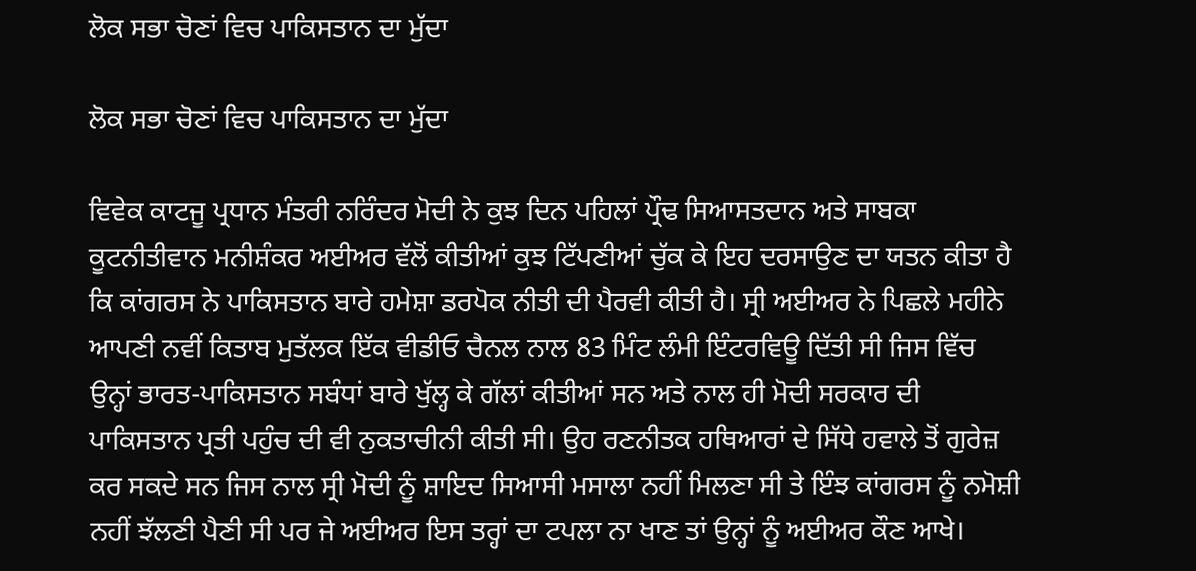ਲੋਕ ਸਭਾ ਚੋਣਾਂ ਵਿਚ ਪਾਕਿਸਤਾਨ ਦਾ ਮੁੱਦਾ

ਲੋਕ ਸਭਾ ਚੋਣਾਂ ਵਿਚ ਪਾਕਿਸਤਾਨ ਦਾ ਮੁੱਦਾ

ਵਿਵੇਕ ਕਾਟਜੂ ਪ੍ਰਧਾਨ ਮੰਤਰੀ ਨਰਿੰਦਰ ਮੋਦੀ ਨੇ ਕੁਝ ਦਿਨ ਪਹਿਲਾਂ ਪ੍ਰੌਢ ਸਿਆਸਤਦਾਨ ਅਤੇ ਸਾਬਕਾ ਕੂਟਨੀਤੀਵਾਨ ਮਨੀਸ਼ੰਕਰ ਅਈਅਰ ਵੱਲੋਂ ਕੀਤੀਆਂ ਕੁਝ ਟਿੱਪਣੀਆਂ ਚੁੱਕ ਕੇ ਇਹ ਦਰਸਾਉਣ ਦਾ ਯਤਨ ਕੀਤਾ ਹੈ ਕਿ ਕਾਂਗਰਸ ਨੇ ਪਾਕਿਸਤਾਨ ਬਾਰੇ ਹਮੇਸ਼ਾ ਡਰਪੋਕ ਨੀਤੀ ਦੀ ਪੈਰਵੀ ਕੀਤੀ ਹੈ। ਸ੍ਰੀ ਅਈਅਰ ਨੇ ਪਿਛਲੇ ਮਹੀਨੇ ਆਪਣੀ ਨਵੀਂ ਕਿਤਾਬ ਮੁਤੱਲਕ ਇੱਕ ਵੀਡੀਓ ਚੈਨਲ ਨਾਲ 83 ਮਿੰਟ ਲੰਮੀ ਇੰਟਰਵਿਊ ਦਿੱਤੀ ਸੀ ਜਿਸ ਵਿੱਚ ਉਨ੍ਹਾਂ ਭਾਰਤ-ਪਾਕਿਸਤਾਨ ਸਬੰਧਾਂ ਬਾਰੇ ਖੁੱਲ੍ਹ ਕੇ ਗੱਲਾਂ ਕੀਤੀਆਂ ਸਨ ਅਤੇ ਨਾਲ ਹੀ ਮੋਦੀ ਸਰਕਾਰ ਦੀ ਪਾਕਿਸਤਾਨ ਪ੍ਰਤੀ ਪਹੁੰਚ ਦੀ ਵੀ ਨੁਕਤਾਚੀਨੀ ਕੀਤੀ ਸੀ। ਉਹ ਰਣਨੀਤਕ ਹਥਿਆਰਾਂ ਦੇ ਸਿੱਧੇ ਹਵਾਲੇ ਤੋਂ ਗੁਰੇਜ਼ ਕਰ ਸਕਦੇ ਸਨ ਜਿਸ ਨਾਲ ਸ੍ਰੀ ਮੋਦੀ ਨੂੰ ਸ਼ਾਇਦ ਸਿਆਸੀ ਮਸਾਲਾ ਨਹੀਂ ਮਿਲਣਾ ਸੀ ਤੇ ਇੰਝ ਕਾਂਗਰਸ ਨੂੰ ਨਮੋਸ਼ੀ ਨਹੀਂ ਝੱਲਣੀ ਪੈਣੀ ਸੀ ਪਰ ਜੇ ਅਈਅਰ ਇਸ ਤਰ੍ਹਾਂ ਦਾ ਟਪਲਾ ਨਾ ਖਾਣ ਤਾਂ ਉਨ੍ਹਾਂ ਨੂੰ ਅਈਅਰ ਕੌਣ ਆਖੇ।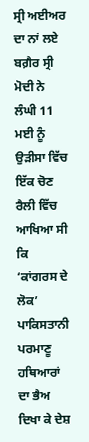ਸ੍ਰੀ ਅਈਅਰ ਦਾ ਨਾਂ ਲਏ ਬਗ਼ੈਰ ਸ੍ਰੀ ਮੋਦੀ ਨੇ ਲੰਘੀ 11 ਮਈ ਨੂੰ ਉੜੀਸਾ ਵਿੱਚ ਇੱਕ ਚੋਣ ਰੈਲੀ ਵਿੱਚ ਆਖਿਆ ਸੀ ਕਿ ‘ਕਾਂਗਰਸ ਦੇ ਲੋਕ’ ਪਾਕਿਸਤਾਨੀ ਪਰਮਾਣੂ ਹਥਿਆਰਾਂ ਦਾ ਭੈਅ ਦਿਖਾ ਕੇ ਦੇਸ਼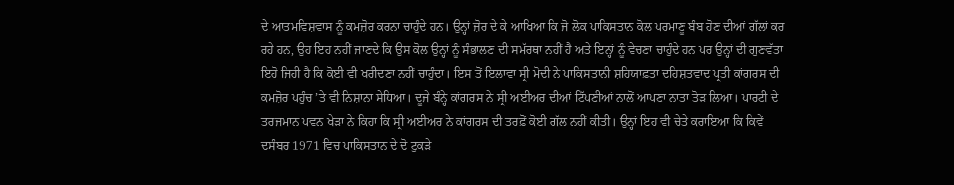ਦੇ ਆਤਮਵਿਸ਼ਵਾਸ ਨੂੰ ਕਮਜ਼ੋਰ ਕਰਨਾ ਚਾਹੁੰਦੇ ਹਨ। ਉਨ੍ਹਾਂ ਜ਼ੋਰ ਦੇ ਕੇ ਆਖਿਆ ਕਿ ਜੋ ਲੋਕ ਪਾਕਿਸਤਾਨ ਕੋਲ ਪਰਮਾਣੂ ਬੰਬ ਹੋਣ ਦੀਆਂ ਗੱਲਾਂ ਕਰ ਰਹੇ ਹਨ, ਉਹ ਇਹ ਨਹੀਂ ਜਾਣਦੇ ਕਿ ਉਸ ਕੋਲ ਉਨ੍ਹਾਂ ਨੂੰ ਸੰਭਾਲਣ ਦੀ ਸਮੱਰਥਾ ਨਹੀਂ ਹੈ ਅਤੇ ਇਨ੍ਹਾਂ ਨੂੰ ਵੇਚਣਾ ਚਾਹੁੰਦੇ ਹਨ ਪਰ ਉਨ੍ਹਾਂ ਦੀ ਗੁਣਵੱਤਾ ਇਹੋ ਜਿਹੀ ਹੈ ਕਿ ਕੋਈ ਵੀ ਖਰੀਦਣਾ ਨਹੀਂ ਚਾਹੁੰਦਾ। ਇਸ ਤੋਂ ਇਲਾਵਾ ਸ੍ਰੀ ਮੋਦੀ ਨੇ ਪਾਕਿਸਤਾਨੀ ਸ਼ਹਿਯਾਫ਼ਤਾ ਦਹਿਸ਼ਤਵਾਦ ਪ੍ਰਤੀ ਕਾਂਗਰਸ ਦੀ ਕਮਜ਼ੋਰ ਪਹੁੰਚ ’ਤੇ ਵੀ ਨਿਸ਼ਾਨਾ ਸੇਧਿਆ। ਦੂਜੇ ਬੰਨ੍ਹੇ ਕਾਂਗਰਸ ਨੇ ਸ੍ਰੀ ਅਈਅਰ ਦੀਆਂ ਟਿੱਪਣੀਆਂ ਨਾਲੋਂ ਆਪਣਾ ਨਾਤਾ ਤੋੜ ਲਿਆ। ਪਾਰਟੀ ਦੇ ਤਰਜਮਾਨ ਪਵਨ ਖੇੜਾ ਨੇ ਕਿਹਾ ਕਿ ਸ੍ਰੀ ਅਈਅਰ ਨੇ ਕਾਂਗਰਸ ਦੀ ਤਰਫ਼ੋਂ ਕੋਈ ਗੱਲ ਨਹੀਂ ਕੀਤੀ। ਉਨ੍ਹਾਂ ਇਹ ਵੀ ਚੇਤੇ ਕਰਾਇਆ ਕਿ ਕਿਵੇਂ ਦਸੰਬਰ 1971 ਵਿਚ ਪਾਕਿਸਤਾਨ ਦੇ ਦੋ ਟੁਕੜੇ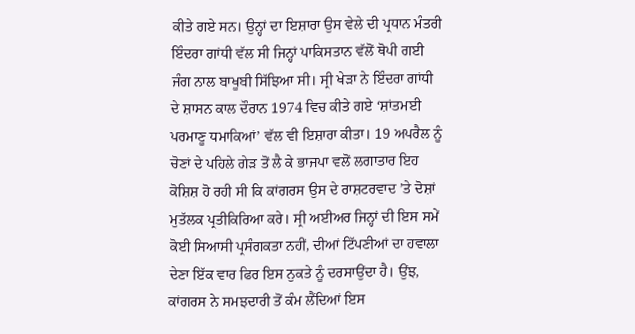ਕੀਤੇ ਗਏ ਸਨ। ਉਨ੍ਹਾਂ ਦਾ ਇਸ਼ਾਰਾ ਉਸ ਵੇਲੇ ਦੀ ਪ੍ਰਧਾਨ ਮੰਤਰੀ ਇੰਦਰਾ ਗਾਂਧੀ ਵੱਲ ਸੀ ਜਿਨ੍ਹਾਂ ਪਾਕਿਸਤਾਨ ਵੱਲੋਂ ਥੋਪੀ ਗਈ ਜੰਗ ਨਾਲ ਬਾਖੂਬੀ ਸਿੱਝਿਆ ਸੀ। ਸ੍ਰੀ ਖੇੜਾ ਨੇ ਇੰਦਰਾ ਗਾਂਧੀ ਦੇ ਸ਼ਾਸਨ ਕਾਲ ਦੌਰਾਨ 1974 ਵਿਚ ਕੀਤੇ ਗਏ ‘ਸ਼ਾਂਤਮਈ ਪਰਮਾਣੂ ਧਮਾਕਿਆਂ’ ਵੱਲ ਵੀ ਇਸ਼ਾਰਾ ਕੀਤਾ। 19 ਅਪਰੈਲ ਨੂੰ ਚੋਣਾਂ ਦੇ ਪਹਿਲੇ ਗੇੜ ਤੋਂ ਲੈ ਕੇ ਭਾਜਪਾ ਵਲੋਂ ਲਗਾਤਾਰ ਇਹ ਕੋਸ਼ਿਸ਼ ਹੋ ਰਹੀ ਸੀ ਕਿ ਕਾਂਗਰਸ ਉਸ ਦੇ ਰਾਸ਼ਟਰਵਾਦ ’ਤੇ ਦੋਸ਼ਾਂ ਮੁਤੱਲਕ ਪ੍ਰਤੀਕਿਰਿਆ ਕਰੇ। ਸ੍ਰੀ ਅਈਅਰ ਜਿਨ੍ਹਾਂ ਦੀ ਇਸ ਸਮੇਂ ਕੋਈ ਸਿਆਸੀ ਪ੍ਰਸੰਗਕਤਾ ਨਹੀਂ, ਦੀਆਂ ਟਿੱਪਣੀਆਂ ਦਾ ਹਵਾਲਾ ਦੇਣਾ ਇੱਕ ਵਾਰ ਫਿਰ ਇਸ ਨੁਕਤੇ ਨੂੰ ਦਰਸਾਉਂਦਾ ਹੈ। ਉਂਝ, ਕਾਂਗਰਸ ਨੇ ਸਮਝਦਾਰੀ ਤੋਂ ਕੰਮ ਲੈਂਦਿਆਂ ਇਸ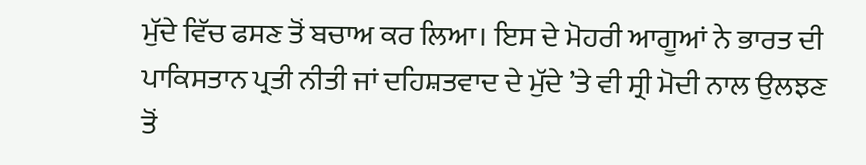ਮੁੱਦੇ ਵਿੱਚ ਫਸਣ ਤੋਂ ਬਚਾਅ ਕਰ ਲਿਆ। ਇਸ ਦੇ ਮੋਹਰੀ ਆਗੂਆਂ ਨੇ ਭਾਰਤ ਦੀ ਪਾਕਿਸਤਾਨ ਪ੍ਰਤੀ ਨੀਤੀ ਜਾਂ ਦਹਿਸ਼ਤਵਾਦ ਦੇ ਮੁੱਦੇ ’ਤੇ ਵੀ ਸ੍ਰੀ ਮੋਦੀ ਨਾਲ ਉਲਝਣ ਤੋਂ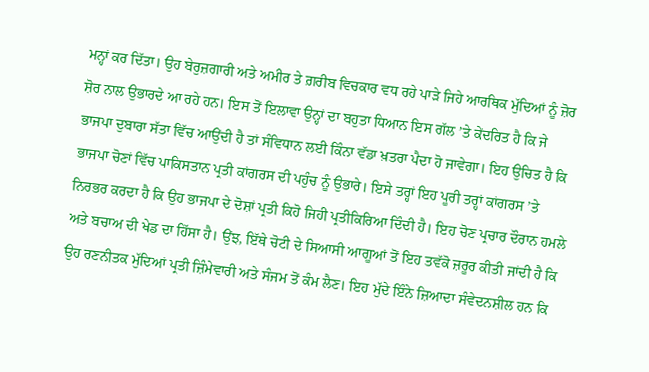ਮਨ੍ਹਾਂ ਕਰ ਦਿੱਤਾ। ਉਹ ਬੇਰੁਜ਼ਗਾਰੀ ਅਤੇ ਅਮੀਰ ਤੇ ਗ਼ਰੀਬ ਵਿਚਕਾਰ ਵਧ ਰਹੇ ਪਾੜੇ ਜਿਹੇ ਆਰਥਿਕ ਮੁੱਦਿਆਂ ਨੂੰ ਜ਼ੋਰ ਸ਼ੋਰ ਨਾਲ ਉਭਾਰਦੇ ਆ ਰਹੇ ਹਨ। ਇਸ ਤੋਂ ਇਲਾਵਾ ਉਨ੍ਹਾਂ ਦਾ ਬਹੁਤਾ ਧਿਆਨ ਇਸ ਗੱਲ ’ਤੇ ਕੇਂਦਰਿਤ ਹੈ ਕਿ ਜੇ ਭਾਜਪਾ ਦੁਬਾਰਾ ਸੱਤਾ ਵਿੱਚ ਆਉਂਦੀ ਹੈ ਤਾਂ ਸੰਵਿਧਾਨ ਲਈ ਕਿੰਨਾ ਵੱਡਾ ਖ਼ਤਰਾ ਪੈਦਾ ਹੋ ਜਾਵੇਗਾ। ਇਹ ਉਚਿਤ ਹੈ ਕਿ ਭਾਜਪਾ ਚੋਣਾਂ ਵਿੱਚ ਪਾਕਿਸਤਾਨ ਪ੍ਰਤੀ ਕਾਂਗਰਸ ਦੀ ਪਹੁੰਚ ਨੂੰ ਉਭਾਰੇ। ਇਸੇ ਤਰ੍ਹਾਂ ਇਹ ਪੂਰੀ ਤਰ੍ਹਾਂ ਕਾਂਗਰਸ ’ਤੇ ਨਿਰਭਰ ਕਰਦਾ ਹੈ ਕਿ ਉਹ ਭਾਜਪਾ ਦੇ ਦੋਸ਼ਾਂ ਪ੍ਰਤੀ ਕਿਹੋ ਜਿਹੀ ਪ੍ਰਤੀਕਿਰਿਆ ਦਿੰਦੀ ਹੈ। ਇਹ ਚੋਣ ਪ੍ਰਚਾਰ ਦੌਰਾਨ ਹਮਲੇ ਅਤੇ ਬਚਾਅ ਦੀ ਖੇਡ ਦਾ ਹਿੱਸਾ ਹੈ। ਉਂਝ, ਇੱਥੇ ਚੋਟੀ ਦੇ ਸਿਆਸੀ ਆਗੂਆਂ ਤੋਂ ਇਹ ਤਵੱਕੋ ਜ਼ਰੂਰ ਕੀਤੀ ਜਾਂਦੀ ਹੈ ਕਿ ਉਹ ਰਣਨੀਤਕ ਮੁੱਦਿਆਂ ਪ੍ਰਤੀ ਜ਼ਿੰਮੇਵਾਰੀ ਅਤੇ ਸੰਜਮ ਤੋਂ ਕੰਮ ਲੈਣ। ਇਹ ਮੁੱਦੇ ਇੰਨੇ ਜ਼ਿਆਦਾ ਸੰਵੇਦਨਸ਼ੀਲ ਹਨ ਕਿ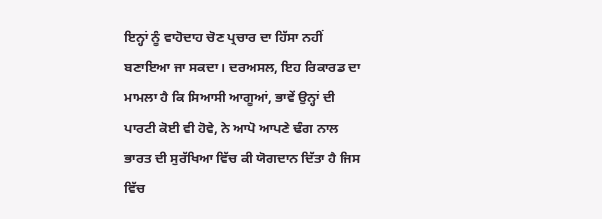ਇਨ੍ਹਾਂ ਨੂੰ ਵਾਹੋਦਾਹ ਚੋਣ ਪ੍ਰਚਾਰ ਦਾ ਹਿੱਸਾ ਨਹੀਂ ਬਣਾਇਆ ਜਾ ਸਕਦਾ। ਦਰਅਸਲ, ਇਹ ਰਿਕਾਰਡ ਦਾ ਮਾਮਲਾ ਹੈ ਕਿ ਸਿਆਸੀ ਆਗੂਆਂ, ਭਾਵੇਂ ਉਨ੍ਹਾਂ ਦੀ ਪਾਰਟੀ ਕੋਈ ਵੀ ਹੋਵੇ, ਨੇ ਆਪੋ ਆਪਣੇ ਢੰਗ ਨਾਲ ਭਾਰਤ ਦੀ ਸੁਰੱਖਿਆ ਵਿੱਚ ਕੀ ਯੋਗਦਾਨ ਦਿੱਤਾ ਹੈ ਜਿਸ ਵਿੱਚ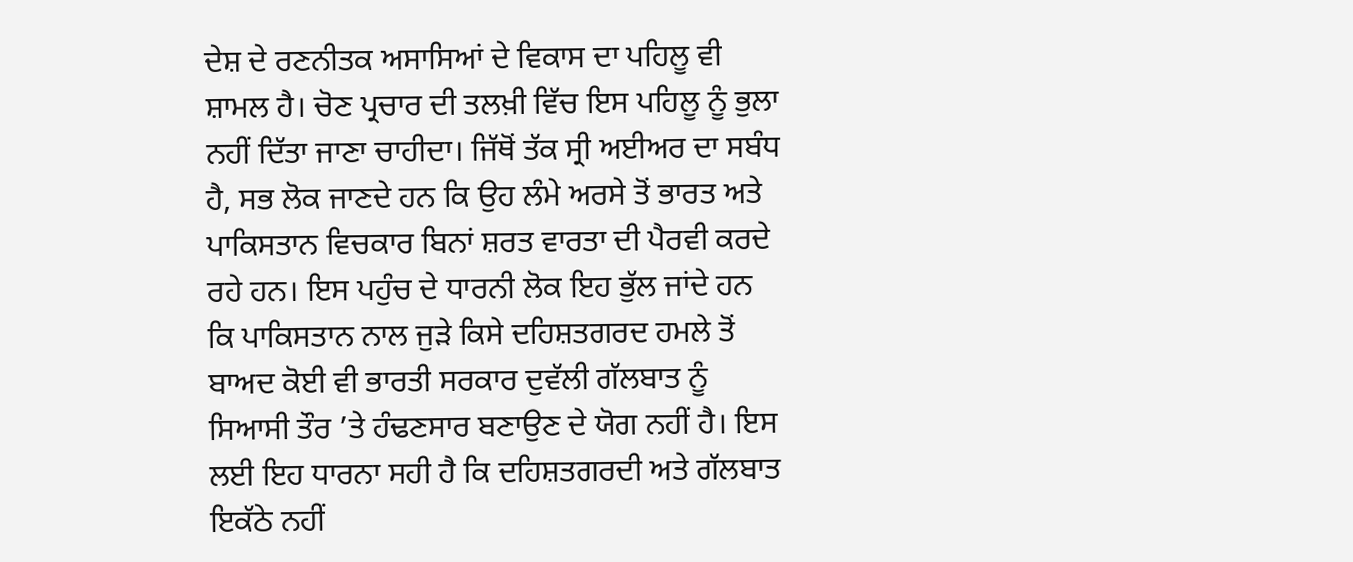ਦੇਸ਼ ਦੇ ਰਣਨੀਤਕ ਅਸਾਸਿਆਂ ਦੇ ਵਿਕਾਸ ਦਾ ਪਹਿਲੂ ਵੀ ਸ਼ਾਮਲ ਹੈ। ਚੋਣ ਪ੍ਰਚਾਰ ਦੀ ਤਲਖ਼ੀ ਵਿੱਚ ਇਸ ਪਹਿਲੂ ਨੂੰ ਭੁਲਾ ਨਹੀਂ ਦਿੱਤਾ ਜਾਣਾ ਚਾਹੀਦਾ। ਜਿੱਥੋਂ ਤੱਕ ਸ੍ਰੀ ਅਈਅਰ ਦਾ ਸਬੰਧ ਹੈ, ਸਭ ਲੋਕ ਜਾਣਦੇ ਹਨ ਕਿ ਉਹ ਲੰਮੇ ਅਰਸੇ ਤੋਂ ਭਾਰਤ ਅਤੇ ਪਾਕਿਸਤਾਨ ਵਿਚਕਾਰ ਬਿਨਾਂ ਸ਼ਰਤ ਵਾਰਤਾ ਦੀ ਪੈਰਵੀ ਕਰਦੇ ਰਹੇ ਹਨ। ਇਸ ਪਹੁੰਚ ਦੇ ਧਾਰਨੀ ਲੋਕ ਇਹ ਭੁੱਲ ਜਾਂਦੇ ਹਨ ਕਿ ਪਾਕਿਸਤਾਨ ਨਾਲ ਜੁੜੇ ਕਿਸੇ ਦਹਿਸ਼ਤਗਰਦ ਹਮਲੇ ਤੋਂ ਬਾਅਦ ਕੋਈ ਵੀ ਭਾਰਤੀ ਸਰਕਾਰ ਦੁਵੱਲੀ ਗੱਲਬਾਤ ਨੂੰ ਸਿਆਸੀ ਤੌਰ ’ਤੇ ਹੰਢਣਸਾਰ ਬਣਾਉਣ ਦੇ ਯੋਗ ਨਹੀਂ ਹੈ। ਇਸ ਲਈ ਇਹ ਧਾਰਨਾ ਸਹੀ ਹੈ ਕਿ ਦਹਿਸ਼ਤਗਰਦੀ ਅਤੇ ਗੱਲਬਾਤ ਇਕੱਠੇ ਨਹੀਂ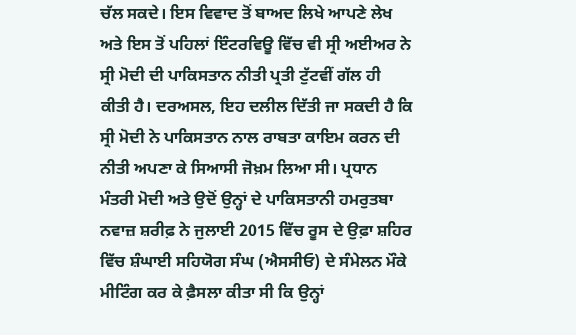ਚੱਲ ਸਕਦੇ। ਇਸ ਵਿਵਾਦ ਤੋਂ ਬਾਅਦ ਲਿਖੇ ਆਪਣੇ ਲੇਖ ਅਤੇ ਇਸ ਤੋਂ ਪਹਿਲਾਂ ਇੰਟਰਵਿਊ ਵਿੱਚ ਵੀ ਸ੍ਰੀ ਅਈਅਰ ਨੇ ਸ੍ਰੀ ਮੋਦੀ ਦੀ ਪਾਕਿਸਤਾਨ ਨੀਤੀ ਪ੍ਰਤੀ ਟੁੱਟਵੀਂ ਗੱਲ ਹੀ ਕੀਤੀ ਹੈ। ਦਰਅਸਲ, ਇਹ ਦਲੀਲ ਦਿੱਤੀ ਜਾ ਸਕਦੀ ਹੈ ਕਿ ਸ੍ਰੀ ਮੋਦੀ ਨੇ ਪਾਕਿਸਤਾਨ ਨਾਲ ਰਾਬਤਾ ਕਾਇਮ ਕਰਨ ਦੀ ਨੀਤੀ ਅਪਣਾ ਕੇ ਸਿਆਸੀ ਜੋਖ਼ਮ ਲਿਆ ਸੀ। ਪ੍ਰਧਾਨ ਮੰਤਰੀ ਮੋਦੀ ਅਤੇ ਉਦੋਂ ਉਨ੍ਹਾਂ ਦੇ ਪਾਕਿਸਤਾਨੀ ਹਮਰੁਤਬਾ ਨਵਾਜ਼ ਸ਼ਰੀਫ਼ ਨੇ ਜੁਲਾਈ 2015 ਵਿੱਚ ਰੂਸ ਦੇ ਉਫ਼ਾ ਸ਼ਹਿਰ ਵਿੱਚ ਸ਼ੰਘਾਈ ਸਹਿਯੋਗ ਸੰਘ (ਐਸਸੀਓ) ਦੇ ਸੰਮੇਲਨ ਮੌਕੇ ਮੀਟਿੰਗ ਕਰ ਕੇ ਫ਼ੈਸਲਾ ਕੀਤਾ ਸੀ ਕਿ ਉਨ੍ਹਾਂ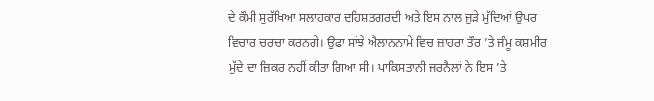ਦੇ ਕੌਮੀ ਸੁਰੱਖਿਆ ਸਲਾਹਕਾਰ ਦਹਿਸ਼ਤਗਰਦੀ ਅਤੇ ਇਸ ਨਾਲ ਜੁੜੇ ਮੁੱਦਿਆਂ ਉਪਰ ਵਿਚਾਰ ਚਰਚਾ ਕਰਨਗੇ। ਉਫਾ ਸਾਂਝੇ ਐਲਾਨਨਾਮੇ ਵਿਚ ਜ਼ਾਹਰਾ ਤੌਰ ’ਤੇ ਜੰਮੂ ਕਸ਼ਮੀਰ ਮੁੱਦੇ ਦਾ ਜ਼ਿਕਰ ਨਹੀਂ ਕੀਤਾ ਗਿਆ ਸੀ। ਪਾਕਿਸਤਾਨੀ ਜਰਨੈਲਾਂ ਨੇ ਇਸ ’ਤੇ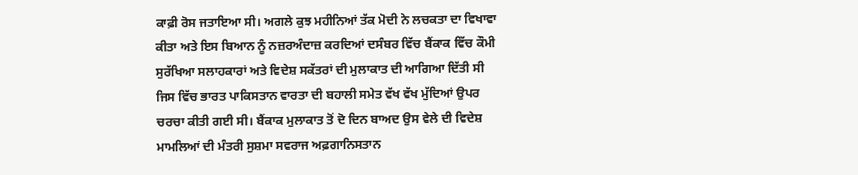ਕਾਫ਼ੀ ਰੋਸ ਜਤਾਇਆ ਸੀ। ਅਗਲੇ ਕੁਝ ਮਹੀਨਿਆਂ ਤੱਕ ਮੋਦੀ ਨੇ ਲਚਕਤਾ ਦਾ ਵਿਖਾਵਾ ਕੀਤਾ ਅਤੇ ਇਸ ਬਿਆਨ ਨੂੰ ਨਜ਼ਰਅੰਦਾਜ਼ ਕਰਦਿਆਂ ਦਸੰਬਰ ਵਿੱਚ ਬੈਂਕਾਕ ਵਿੱਚ ਕੌਮੀ ਸੁਰੱਖਿਆ ਸਲਾਹਕਾਰਾਂ ਅਤੇ ਵਿਦੇਸ਼ ਸਕੱਤਰਾਂ ਦੀ ਮੁਲਾਕਾਤ ਦੀ ਆਗਿਆ ਦਿੱਤੀ ਸੀ ਜਿਸ ਵਿੱਚ ਭਾਰਤ ਪਾਕਿਸਤਾਨ ਵਾਰਤਾ ਦੀ ਬਹਾਲੀ ਸਮੇਤ ਵੱਖ ਵੱਖ ਮੁੱਦਿਆਂ ਉਪਰ ਚਰਚਾ ਕੀਤੀ ਗਈ ਸੀ। ਬੈਂਕਾਕ ਮੁਲਾਕਾਤ ਤੋਂ ਦੋ ਦਿਨ ਬਾਅਦ ਉਸ ਵੇਲੇ ਦੀ ਵਿਦੇਸ਼ ਮਾਮਲਿਆਂ ਦੀ ਮੰਤਰੀ ਸੁਸ਼ਮਾ ਸਵਰਾਜ ਅਫ਼ਗਾਨਿਸਤਾਨ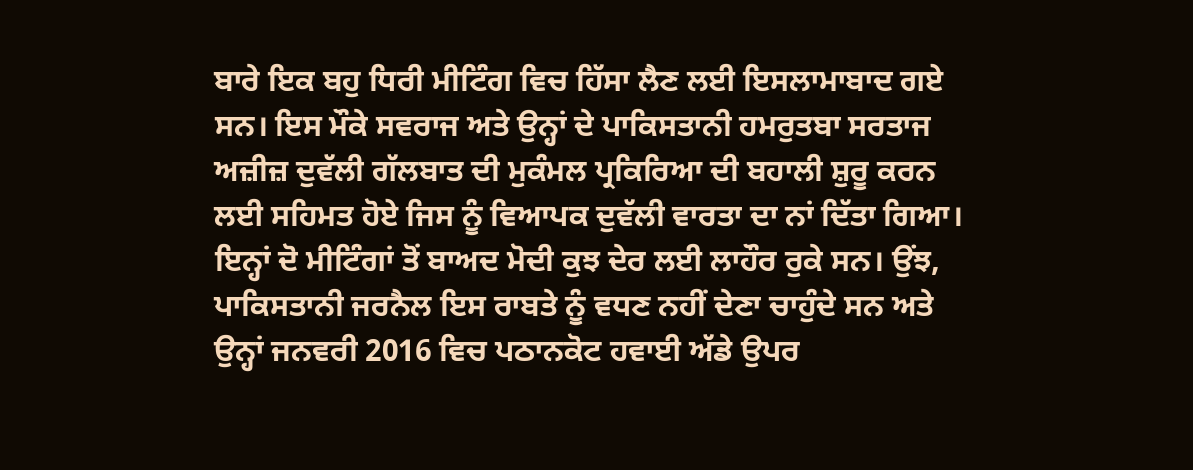ਬਾਰੇ ਇਕ ਬਹੁ ਧਿਰੀ ਮੀਟਿੰਗ ਵਿਚ ਹਿੱਸਾ ਲੈਣ ਲਈ ਇਸਲਾਮਾਬਾਦ ਗਏ ਸਨ। ਇਸ ਮੌਕੇ ਸਵਰਾਜ ਅਤੇ ਉਨ੍ਹਾਂ ਦੇ ਪਾਕਿਸਤਾਨੀ ਹਮਰੁਤਬਾ ਸਰਤਾਜ ਅਜ਼ੀਜ਼ ਦੁਵੱਲੀ ਗੱਲਬਾਤ ਦੀ ਮੁਕੰਮਲ ਪ੍ਰਕਿਰਿਆ ਦੀ ਬਹਾਲੀ ਸ਼ੁਰੂ ਕਰਨ ਲਈ ਸਹਿਮਤ ਹੋਏ ਜਿਸ ਨੂੰ ਵਿਆਪਕ ਦੁਵੱਲੀ ਵਾਰਤਾ ਦਾ ਨਾਂ ਦਿੱਤਾ ਗਿਆ। ਇਨ੍ਹਾਂ ਦੋ ਮੀਟਿੰਗਾਂ ਤੋਂ ਬਾਅਦ ਮੋਦੀ ਕੁਝ ਦੇਰ ਲਈ ਲਾਹੌਰ ਰੁਕੇ ਸਨ। ਉਂਝ, ਪਾਕਿਸਤਾਨੀ ਜਰਨੈਲ ਇਸ ਰਾਬਤੇ ਨੂੰ ਵਧਣ ਨਹੀਂ ਦੇਣਾ ਚਾਹੁੰਦੇ ਸਨ ਅਤੇ ਉਨ੍ਹਾਂ ਜਨਵਰੀ 2016 ਵਿਚ ਪਠਾਨਕੋਟ ਹਵਾਈ ਅੱਡੇ ਉਪਰ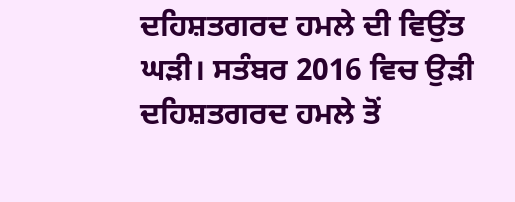ਦਹਿਸ਼ਤਗਰਦ ਹਮਲੇ ਦੀ ਵਿਉਂਤ ਘੜੀ। ਸਤੰਬਰ 2016 ਵਿਚ ਉੜੀ ਦਹਿਸ਼ਤਗਰਦ ਹਮਲੇ ਤੋਂ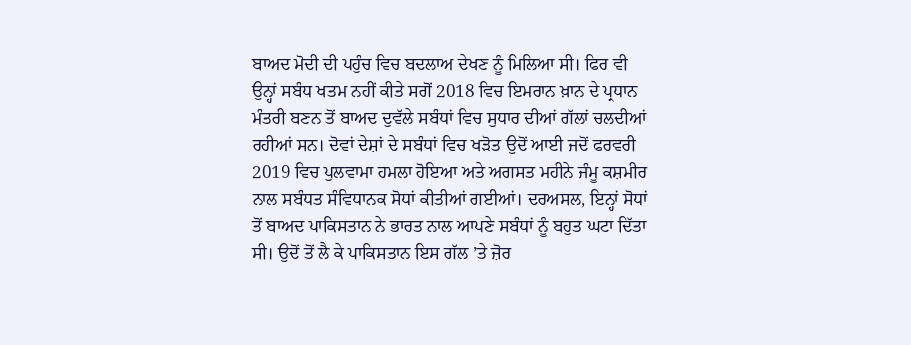ਬਾਅਦ ਮੋਦੀ ਦੀ ਪਹੁੰਚ ਵਿਚ ਬਦਲਾਅ ਦੇਖਣ ਨੂੰ ਮਿਲਿਆ ਸੀ। ਫਿਰ ਵੀ ਉਨ੍ਹਾਂ ਸਬੰਧ ਖਤਮ ਨਹੀਂ ਕੀਤੇ ਸਗੋਂ 2018 ਵਿਚ ਇਮਰਾਨ ਖ਼ਾਨ ਦੇ ਪ੍ਰਧਾਨ ਮੰਤਰੀ ਬਣਨ ਤੋਂ ਬਾਅਦ ਦੁਵੱਲੇ ਸਬੰਧਾਂ ਵਿਚ ਸੁਧਾਰ ਦੀਆਂ ਗੱਲਾਂ ਚਲਦੀਆਂ ਰਹੀਆਂ ਸਨ। ਦੋਵਾਂ ਦੇਸ਼ਾਂ ਦੇ ਸਬੰਧਾਂ ਵਿਚ ਖੜੋਤ ਉਦੋਂ ਆਈ ਜਦੋਂ ਫਰਵਰੀ 2019 ਵਿਚ ਪੁਲਵਾਮਾ ਹਮਲਾ ਹੋਇਆ ਅਤੇ ਅਗਸਤ ਮਹੀਨੇ ਜੰਮੂ ਕਸ਼ਮੀਰ ਨਾਲ ਸਬੰਧਤ ਸੰਵਿਧਾਨਕ ਸੋਧਾਂ ਕੀਤੀਆਂ ਗਈਆਂ। ਦਰਅਸਲ, ਇਨ੍ਹਾਂ ਸੋਧਾਂ ਤੋਂ ਬਾਅਦ ਪਾਕਿਸਤਾਨ ਨੇ ਭਾਰਤ ਨਾਲ ਆਪਣੇ ਸਬੰਧਾਂ ਨੂੰ ਬਹੁਤ ਘਟਾ ਦਿੱਤਾ ਸੀ। ਉਦੋਂ ਤੋਂ ਲੈ ਕੇ ਪਾਕਿਸਤਾਨ ਇਸ ਗੱਲ ’ਤੇ ਜ਼ੋਰ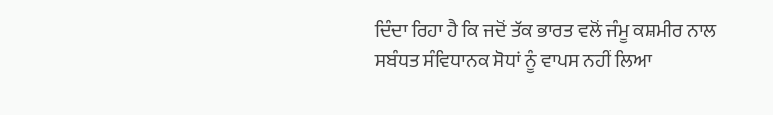ਦਿੰਦਾ ਰਿਹਾ ਹੈ ਕਿ ਜਦੋਂ ਤੱਕ ਭਾਰਤ ਵਲੋਂ ਜੰਮੂ ਕਸ਼ਮੀਰ ਨਾਲ ਸਬੰਧਤ ਸੰਵਿਧਾਨਕ ਸੋਧਾਂ ਨੂੰ ਵਾਪਸ ਨਹੀਂ ਲਿਆ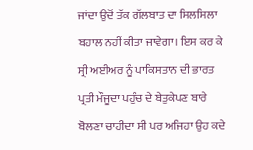ਜਾਂਦਾ ਉਦੋਂ ਤੱਕ ਗੱਲਬਾਤ ਦਾ ਸਿਲਸਿਲਾ ਬਹਾਲ ਨਹੀਂ ਕੀਤਾ ਜਾਵੇਗਾ। ਇਸ ਕਰ ਕੇ ਸ੍ਰੀ ਅਈਅਰ ਨੂੰ ਪਾਕਿਸਤਾਨ ਦੀ ਭਾਰਤ ਪ੍ਰਤੀ ਮੌਜੂਦਾ ਪਹੁੰਚ ਦੇ ਬੇਤੁਕੇਪਣ ਬਾਰੇ ਬੋਲਣਾ ਚਾਹੀਦਾ ਸੀ ਪਰ ਅਜਿਹਾ ਉਹ ਕਦੇ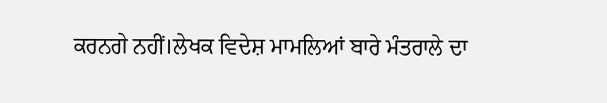ਕਰਨਗੇ ਨਹੀਂ।ਲੇਖਕ ਵਿਦੇਸ਼ ਮਾਮਲਿਆਂ ਬਾਰੇ ਮੰਤਰਾਲੇ ਦਾ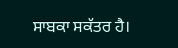ਸਾਬਕਾ ਸਕੱਤਰ ਹੈ।